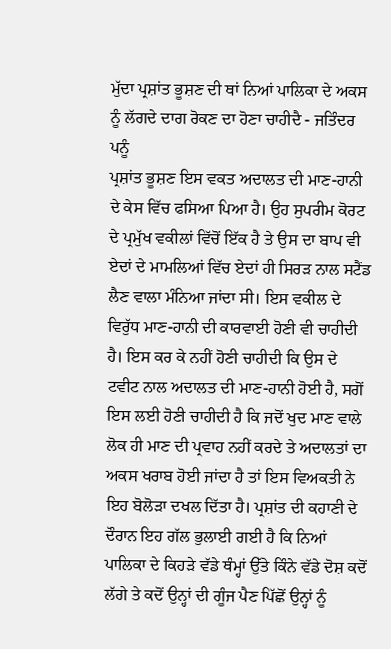ਮੁੱਦਾ ਪ੍ਰਸ਼ਾਂਤ ਭੂਸ਼ਣ ਦੀ ਥਾਂ ਨਿਆਂ ਪਾਲਿਕਾ ਦੇ ਅਕਸ ਨੂੰ ਲੱਗਦੇ ਦਾਗ ਰੋਕਣ ਦਾ ਹੋਣਾ ਚਾਹੀਦੈ - ਜਤਿੰਦਰ ਪਨੂੰ
ਪ੍ਰਸ਼ਾਂਤ ਭੂਸ਼ਣ ਇਸ ਵਕਤ ਅਦਾਲਤ ਦੀ ਮਾਣ-ਹਾਨੀ ਦੇ ਕੇਸ ਵਿੱਚ ਫਸਿਆ ਪਿਆ ਹੈ। ਉਹ ਸੁਪਰੀਮ ਕੋਰਟ ਦੇ ਪ੍ਰਮੁੱਖ ਵਕੀਲਾਂ ਵਿੱਚੋਂ ਇੱਕ ਹੈ ਤੇ ਉਸ ਦਾ ਬਾਪ ਵੀ ਏਦਾਂ ਦੇ ਮਾਮਲਿਆਂ ਵਿੱਚ ਏਦਾਂ ਹੀ ਸਿਰੜ ਨਾਲ ਸਟੈਂਡ ਲੈਣ ਵਾਲਾ ਮੰਨਿਆ ਜਾਂਦਾ ਸੀ। ਇਸ ਵਕੀਲ ਦੇ ਵਿਰੁੱਧ ਮਾਣ-ਹਾਨੀ ਦੀ ਕਾਰਵਾਈ ਹੋਣੀ ਵੀ ਚਾਹੀਦੀ ਹੈ। ਇਸ ਕਰ ਕੇ ਨਹੀਂ ਹੋਣੀ ਚਾਹੀਦੀ ਕਿ ਉਸ ਦੇ ਟਵੀਟ ਨਾਲ ਅਦਾਲਤ ਦੀ ਮਾਣ-ਹਾਨੀ ਹੋਈ ਹੈ, ਸਗੋਂ ਇਸ ਲਈ ਹੋਣੀ ਚਾਹੀਦੀ ਹੈ ਕਿ ਜਦੋਂ ਖੁਦ ਮਾਣ ਵਾਲੇ ਲੋਕ ਹੀ ਮਾਣ ਦੀ ਪ੍ਰਵਾਹ ਨਹੀਂ ਕਰਦੇ ਤੇ ਅਦਾਲਤਾਂ ਦਾ ਅਕਸ ਖਰਾਬ ਹੋਈ ਜਾਂਦਾ ਹੈ ਤਾਂ ਇਸ ਵਿਅਕਤੀ ਨੇ ਇਹ ਬੋਲੋੜਾ ਦਖਲ ਦਿੱਤਾ ਹੈ। ਪ੍ਰਸ਼ਾਂਤ ਦੀ ਕਹਾਣੀ ਦੇ ਦੌਰਾਨ ਇਹ ਗੱਲ ਭੁਲਾਈ ਗਈ ਹੈ ਕਿ ਨਿਆਂ ਪਾਲਿਕਾ ਦੇ ਕਿਹੜੇ ਵੱਡੇ ਥੰਮ੍ਹਾਂ ਉੱਤੇ ਕਿੰਨੇ ਵੱਡੇ ਦੋਸ਼ ਕਦੋਂ ਲੱਗੇ ਤੇ ਕਦੋਂ ਉਨ੍ਹਾਂ ਦੀ ਗੂੰਜ ਪੈਣ ਪਿੱਛੋਂ ਉਨ੍ਹਾਂ ਨੂੰ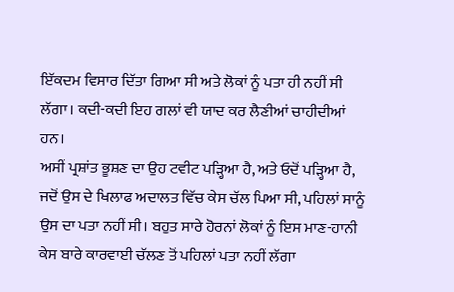ਇੱਕਦਮ ਵਿਸਾਰ ਦਿੱਤਾ ਗਿਆ ਸੀ ਅਤੇ ਲੋਕਾਂ ਨੂੰ ਪਤਾ ਹੀ ਨਹੀਂ ਸੀ ਲੱਗਾ। ਕਦੀ-ਕਦੀ ਇਹ ਗਲਾਂ ਵੀ ਯਾਦ ਕਰ ਲੈਣੀਆਂ ਚਾਹੀਦੀਆਂ ਹਨ।
ਅਸੀਂ ਪ੍ਰਸ਼ਾਂਤ ਭੂਸ਼ਣ ਦਾ ਉਹ ਟਵੀਟ ਪੜ੍ਹਿਆ ਹੈ, ਅਤੇ ਓਦੋਂ ਪੜ੍ਹਿਆ ਹੈ, ਜਦੋਂ ਉਸ ਦੇ ਖਿਲਾਫ ਅਦਾਲਤ ਵਿੱਚ ਕੇਸ ਚੱਲ ਪਿਆ ਸੀ, ਪਹਿਲਾਂ ਸਾਨੂੰ ਉਸ ਦਾ ਪਤਾ ਨਹੀਂ ਸੀ। ਬਹੁਤ ਸਾਰੇ ਹੋਰਨਾਂ ਲੋਕਾਂ ਨੂੰ ਇਸ ਮਾਣ-ਹਾਨੀ ਕੇਸ ਬਾਰੇ ਕਾਰਵਾਈ ਚੱਲਣ ਤੋਂ ਪਹਿਲਾਂ ਪਤਾ ਨਹੀਂ ਲੱਗਾ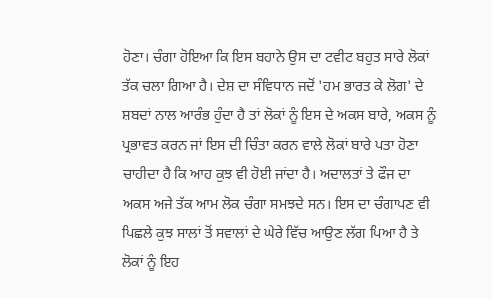ਹੋਣਾ। ਚੰਗਾ ਹੋਇਆ ਕਿ ਇਸ ਬਹਾਨੇ ਉਸ ਦਾ ਟਵੀਟ ਬਹੁਤ ਸਾਰੇ ਲੋਕਾਂ ਤੱਕ ਚਲਾ ਗਿਆ ਹੈ। ਦੇਸ਼ ਦਾ ਸੰਵਿਧਾਨ ਜਦੋਂ 'ਹਮ ਭਾਰਤ ਕੇ ਲੋਗ' ਦੇ ਸ਼ਬਦਾਂ ਨਾਲ ਆਰੰਭ ਹੁੰਦਾ ਹੈ ਤਾਂ ਲੋਕਾਂ ਨੂੰ ਇਸ ਦੇ ਅਕਸ ਬਾਰੇ, ਅਕਸ ਨੂੰ ਪ੍ਰਭਾਵਤ ਕਰਨ ਜਾਂ ਇਸ ਦੀ ਚਿੰਤਾ ਕਰਨ ਵਾਲੇ ਲੋਕਾਂ ਬਾਰੇ ਪਤਾ ਹੋਣਾ ਚਾਹੀਦਾ ਹੈ ਕਿ ਆਹ ਕੁਝ ਵੀ ਹੋਈ ਜਾਂਦਾ ਹੈ। ਅਦਾਲਤਾਂ ਤੇ ਫੌਜ ਦਾ ਅਕਸ ਅਜੇ ਤੱਕ ਆਮ ਲੋਕ ਚੰਗਾ ਸਮਝਦੇ ਸਨ। ਇਸ ਦਾ ਚੰਗਾਪਣ ਵੀ ਪਿਛਲੇ ਕੁਝ ਸਾਲਾਂ ਤੋਂ ਸਵਾਲਾਂ ਦੇ ਘੇਰੇ ਵਿੱਚ ਆਉਣ ਲੱਗ ਪਿਆ ਹੈ ਤੇ ਲੋਕਾਂ ਨੂੰ ਇਹ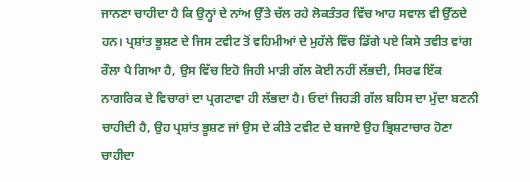ਜਾਨਣਾ ਚਾਹੀਦਾ ਹੈ ਕਿ ਉਨ੍ਹਾਂ ਦੇ ਨਾਂਅ ਉੱਤੇ ਚੱਲ ਰਹੇ ਲੋਕਤੰਤਰ ਵਿੱਚ ਆਹ ਸਵਾਲ ਵੀ ਉੱਠਦੇ ਹਨ। ਪ੍ਰਸ਼ਾਂਤ ਭੂਸ਼ਣ ਦੇ ਜਿਸ ਟਵੀਟ ਤੋਂ ਵਹਿਮੀਆਂ ਦੇ ਮੁਹੱਲੇ ਵਿੱਚ ਡਿੱਗੇ ਪਏ ਕਿਸੇ ਤਵੀਤ ਵਾਂਗ ਰੌਲਾ ਪੈ ਗਿਆ ਹੈ, ਉਸ ਵਿੱਚ ਇਹੋ ਜਿਹੀ ਮਾੜੀ ਗੱਲ ਕੋਈ ਨਹੀਂ ਲੱਭਦੀ, ਸਿਰਫ ਇੱਕ ਨਾਗਰਿਕ ਦੇ ਵਿਚਾਰਾਂ ਦਾ ਪ੍ਰਗਟਾਵਾ ਹੀ ਲੱਭਦਾ ਹੈ। ਓਦਾਂ ਜਿਹੜੀ ਗੱਲ ਬਹਿਸ ਦਾ ਮੁੱਦਾ ਬਣਨੀ ਚਾਹੀਦੀ ਹੈ, ਉਹ ਪ੍ਰਸ਼ਾਂਤ ਭੂਸ਼ਣ ਜਾਂ ਉਸ ਦੇ ਕੀਤੇ ਟਵੀਟ ਦੇ ਬਜਾਏ ਉਹ ਭ੍ਰਿਸ਼ਟਾਚਾਰ ਹੋਣਾ ਚਾਹੀਦਾ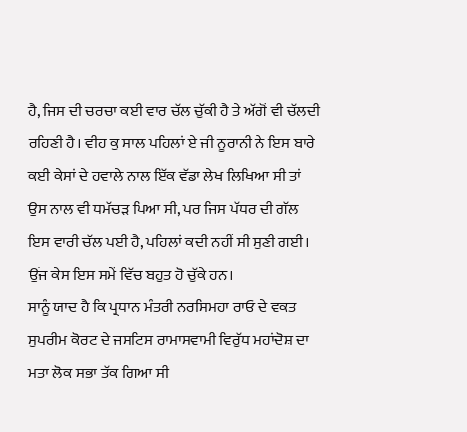ਹੈ, ਜਿਸ ਦੀ ਚਰਚਾ ਕਈ ਵਾਰ ਚੱਲ ਚੁੱਕੀ ਹੈ ਤੇ ਅੱਗੋਂ ਵੀ ਚੱਲਦੀ ਰਹਿਣੀ ਹੈ। ਵੀਹ ਕੁ ਸਾਲ ਪਹਿਲਾਂ ਏ ਜੀ ਨੂਰਾਨੀ ਨੇ ਇਸ ਬਾਰੇ ਕਈ ਕੇਸਾਂ ਦੇ ਹਵਾਲੇ ਨਾਲ ਇੱਕ ਵੱਡਾ ਲੇਖ ਲਿਖਿਆ ਸੀ ਤਾਂ ਉਸ ਨਾਲ ਵੀ ਧਮੱਚੜ ਪਿਆ ਸੀ, ਪਰ ਜਿਸ ਪੱਧਰ ਦੀ ਗੱਲ ਇਸ ਵਾਰੀ ਚੱਲ ਪਈ ਹੈ, ਪਹਿਲਾਂ ਕਦੀ ਨਹੀਂ ਸੀ ਸੁਣੀ ਗਈ। ਉਂਜ ਕੇਸ ਇਸ ਸਮੇਂ ਵਿੱਚ ਬਹੁਤ ਹੋ ਚੁੱਕੇ ਹਨ।
ਸਾਨੂੰ ਯਾਦ ਹੈ ਕਿ ਪ੍ਰਧਾਨ ਮੰਤਰੀ ਨਰਸਿਮਹਾ ਰਾਓ ਦੇ ਵਕਤ ਸੁਪਰੀਮ ਕੋਰਟ ਦੇ ਜਸਟਿਸ ਰਾਮਾਸਵਾਮੀ ਵਿਰੁੱਧ ਮਹਾਂਦੋਸ਼ ਦਾ ਮਤਾ ਲੋਕ ਸਭਾ ਤੱਕ ਗਿਆ ਸੀ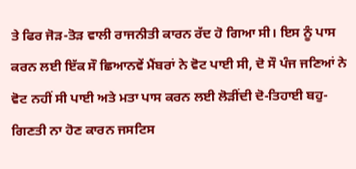ਤੇ ਫਿਰ ਜੋੜ-ਤੋੜ ਵਾਲੀ ਰਾਜਨੀਤੀ ਕਾਰਨ ਰੱਦ ਹੋ ਗਿਆ ਸੀ। ਇਸ ਨੂੰ ਪਾਸ ਕਰਨ ਲਈ ਇੱਕ ਸੌ ਛਿਆਨਵੇਂ ਮੈਂਬਰਾਂ ਨੇ ਵੋਟ ਪਾਈ ਸੀ, ਦੋ ਸੌ ਪੰਜ ਜਣਿਆਂ ਨੇ ਵੋਟ ਨਹੀਂ ਸੀ ਪਾਈ ਅਤੇ ਮਤਾ ਪਾਸ ਕਰਨ ਲਈ ਲੋੜੀਂਦੀ ਦੋ-ਤਿਹਾਈ ਬਹੁ-ਗਿਣਤੀ ਨਾ ਹੋਣ ਕਾਰਨ ਜਸਟਿਸ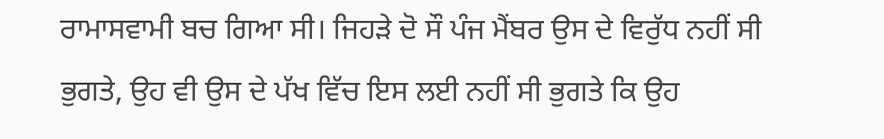ਰਾਮਾਸਵਾਮੀ ਬਚ ਗਿਆ ਸੀ। ਜਿਹੜੇ ਦੋ ਸੌ ਪੰਜ ਮੈਂਬਰ ਉਸ ਦੇ ਵਿਰੁੱਧ ਨਹੀਂ ਸੀ ਭੁਗਤੇ, ਉਹ ਵੀ ਉਸ ਦੇ ਪੱਖ ਵਿੱਚ ਇਸ ਲਈ ਨਹੀਂ ਸੀ ਭੁਗਤੇ ਕਿ ਉਹ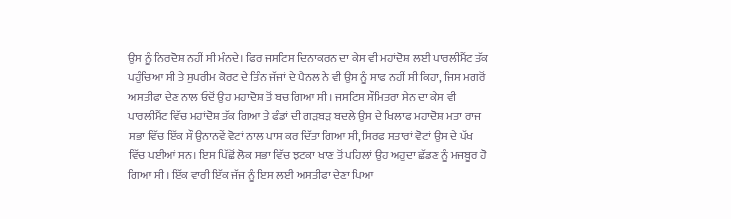ਉਸ ਨੂੰ ਨਿਰਦੋਸ਼ ਨਹੀਂ ਸੀ ਮੰਨਦੇ। ਫਿਰ ਜਸਟਿਸ ਦਿਨਾਕਰਨ ਦਾ ਕੇਸ ਵੀ ਮਹਾਂਦੋਸ਼ ਲਈ ਪਾਰਲੀਮੈਂਟ ਤੱਕ ਪਹੁੰਚਿਆ ਸੀ ਤੇ ਸੁਪਰੀਮ ਕੋਰਟ ਦੇ ਤਿੰਨ ਜੱਜਾਂ ਦੇ ਪੈਨਲ ਨੇ ਵੀ ਉਸ ਨੂੰ ਸਾਫ ਨਹੀਂ ਸੀ ਕਿਹਾ, ਜਿਸ ਮਗਰੋਂ ਅਸਤੀਫਾ ਦੇਣ ਨਾਲ ਓਦੋਂ ਉਹ ਮਹਾਦੋਸ਼ ਤੋਂ ਬਚ ਗਿਆ ਸੀ। ਜਸਟਿਸ ਸੌਮਿਤਰਾ ਸੇਨ ਦਾ ਕੇਸ ਵੀ ਪਾਰਲੀਮੈਂਟ ਵਿੱਚ ਮਹਾਂਦੋਸ਼ ਤੱਕ ਗਿਆ ਤੇ ਫੰਡਾਂ ਦੀ ਗੜਬੜ ਬਦਲੇ ਉਸ ਦੇ ਖਿਲਾਫ ਮਹਾਦੋਸ਼ ਮਤਾ ਰਾਜ ਸਭਾ ਵਿੱਚ ਇੱਕ ਸੌ ਉਨਾਨਵੇਂ ਵੋਟਾਂ ਨਾਲ ਪਾਸ ਕਰ ਦਿੱਤਾ ਗਿਆ ਸੀ, ਸਿਰਫ ਸਤਾਰਾਂ ਵੋਟਾਂ ਉਸ ਦੇ ਪੱਖ ਵਿੱਚ ਪਈਆਂ ਸਨ। ਇਸ ਪਿੱਛੋਂ ਲੋਕ ਸਭਾ ਵਿੱਚ ਝਟਕਾ ਖਾਣ ਤੋਂ ਪਹਿਲਾਂ ਉਹ ਅਹੁਦਾ ਛੱਡਣ ਨੂੰ ਮਜਬੂਰ ਹੋ ਗਿਆ ਸੀ। ਇੱਕ ਵਾਰੀ ਇੱਕ ਜੱਜ ਨੂੰ ਇਸ ਲਈ ਅਸਤੀਫਾ ਦੇਣਾ ਪਿਆ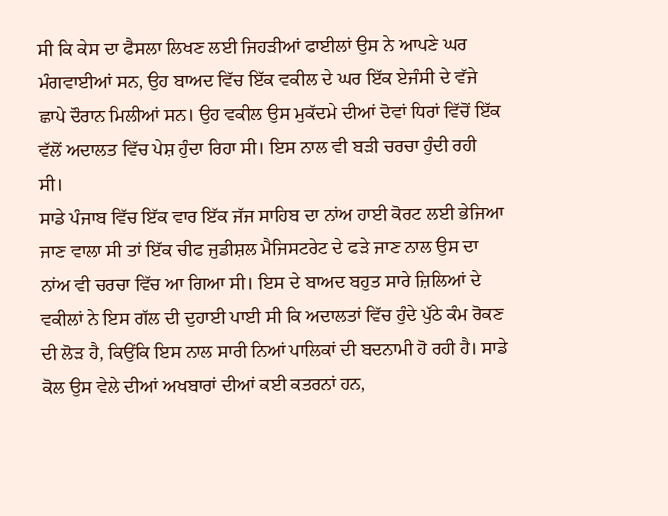ਸੀ ਕਿ ਕੇਸ ਦਾ ਫੈਸਲਾ ਲਿਖਣ ਲਈ ਜਿਹੜੀਆਂ ਫਾਈਲਾਂ ਉਸ ਨੇ ਆਪਣੇ ਘਰ ਮੰਗਵਾਈਆਂ ਸਨ, ਉਹ ਬਾਅਦ ਵਿੱਚ ਇੱਕ ਵਕੀਲ ਦੇ ਘਰ ਇੱਕ ਏਜੰਸੀ ਦੇ ਵੱਜੇ ਛਾਪੇ ਦੌਰਾਨ ਮਿਲੀਆਂ ਸਨ। ਉਹ ਵਕੀਲ ਉਸ ਮੁਕੱਦਮੇ ਦੀਆਂ ਦੋਵਾਂ ਧਿਰਾਂ ਵਿੱਚੋਂ ਇੱਕ ਵੱਲੋਂ ਅਦਾਲਤ ਵਿੱਚ ਪੇਸ਼ ਹੁੰਦਾ ਰਿਹਾ ਸੀ। ਇਸ ਨਾਲ ਵੀ ਬੜੀ ਚਰਚਾ ਹੁੰਦੀ ਰਹੀ ਸੀ।
ਸਾਡੇ ਪੰਜਾਬ ਵਿੱਚ ਇੱਕ ਵਾਰ ਇੱਕ ਜੱਜ ਸਾਹਿਬ ਦਾ ਨਾਂਅ ਹਾਈ ਕੋਰਟ ਲਈ ਭੇਜਿਆ ਜਾਣ ਵਾਲਾ ਸੀ ਤਾਂ ਇੱਕ ਚੀਫ ਜੁਡੀਸ਼ਲ ਮੈਜਿਸਟਰੇਟ ਦੇ ਫੜੇ ਜਾਣ ਨਾਲ ਉਸ ਦਾ ਨਾਂਅ ਵੀ ਚਰਚਾ ਵਿੱਚ ਆ ਗਿਆ ਸੀ। ਇਸ ਦੇ ਬਾਅਦ ਬਹੁਤ ਸਾਰੇ ਜ਼ਿਲਿਆਂ ਦੇ ਵਕੀਲਾਂ ਨੇ ਇਸ ਗੱਲ ਦੀ ਦੁਹਾਈ ਪਾਈ ਸੀ ਕਿ ਅਦਾਲਤਾਂ ਵਿੱਚ ਹੁੰਦੇ ਪੁੱਠੇ ਕੰਮ ਰੋਕਣ ਦੀ ਲੋੜ ਹੈ, ਕਿਉਂਕਿ ਇਸ ਨਾਲ ਸਾਰੀ ਨਿਆਂ ਪਾਲਿਕਾਂ ਦੀ ਬਦਨਾਮੀ ਹੋ ਰਹੀ ਹੈ। ਸਾਡੇ ਕੋਲ ਉਸ ਵੇਲੇ ਦੀਆਂ ਅਖਬਾਰਾਂ ਦੀਆਂ ਕਈ ਕਤਰਨਾਂ ਹਨ,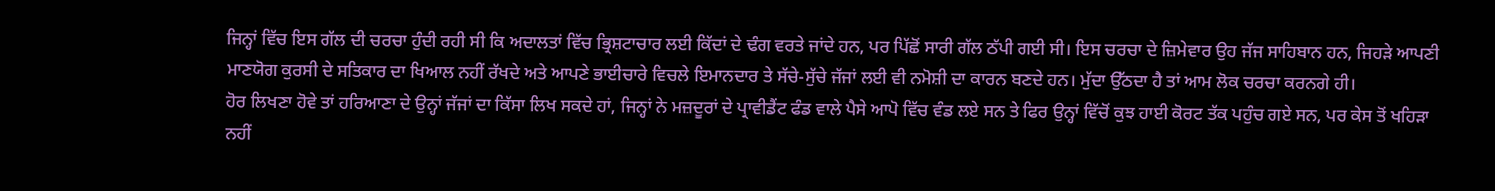ਜਿਨ੍ਹਾਂ ਵਿੱਚ ਇਸ ਗੱਲ ਦੀ ਚਰਚਾ ਹੁੰਦੀ ਰਹੀ ਸੀ ਕਿ ਅਦਾਲਤਾਂ ਵਿੱਚ ਭ੍ਰਿਸ਼ਟਾਚਾਰ ਲਈ ਕਿੱਦਾਂ ਦੇ ਢੰਗ ਵਰਤੇ ਜਾਂਦੇ ਹਨ, ਪਰ ਪਿੱਛੋਂ ਸਾਰੀ ਗੱਲ ਠੱਪੀ ਗਈ ਸੀ। ਇਸ ਚਰਚਾ ਦੇ ਜ਼ਿਮੇਵਾਰ ਉਹ ਜੱਜ ਸਾਹਿਬਾਨ ਹਨ, ਜਿਹੜੇ ਆਪਣੀ ਮਾਣਯੋਗ ਕੁਰਸੀ ਦੇ ਸਤਿਕਾਰ ਦਾ ਖਿਆਲ ਨਹੀਂ ਰੱਖਦੇ ਅਤੇ ਆਪਣੇ ਭਾਈਚਾਰੇ ਵਿਚਲੇ ਇਮਾਨਦਾਰ ਤੇ ਸੱਚੇ-ਸੁੱਚੇ ਜੱਜਾਂ ਲਈ ਵੀ ਨਮੋਸ਼ੀ ਦਾ ਕਾਰਨ ਬਣਦੇ ਹਨ। ਮੁੱਦਾ ਉੱਠਦਾ ਹੈ ਤਾਂ ਆਮ ਲੋਕ ਚਰਚਾ ਕਰਨਗੇ ਹੀ।
ਹੋਰ ਲਿਖਣਾ ਹੋਵੇ ਤਾਂ ਹਰਿਆਣਾ ਦੇ ਉਨ੍ਹਾਂ ਜੱਜਾਂ ਦਾ ਕਿੱਸਾ ਲਿਖ ਸਕਦੇ ਹਾਂ, ਜਿਨ੍ਹਾਂ ਨੇ ਮਜ਼ਦੂਰਾਂ ਦੇ ਪ੍ਰਾਵੀਡੈਂਟ ਫੰਡ ਵਾਲੇ ਪੈਸੇ ਆਪੋ ਵਿੱਚ ਵੰਡ ਲਏ ਸਨ ਤੇ ਫਿਰ ਉਨ੍ਹਾਂ ਵਿੱਚੋਂ ਕੁਝ ਹਾਈ ਕੋਰਟ ਤੱਕ ਪਹੁੰਚ ਗਏ ਸਨ, ਪਰ ਕੇਸ ਤੋਂ ਖਹਿੜਾ ਨਹੀਂ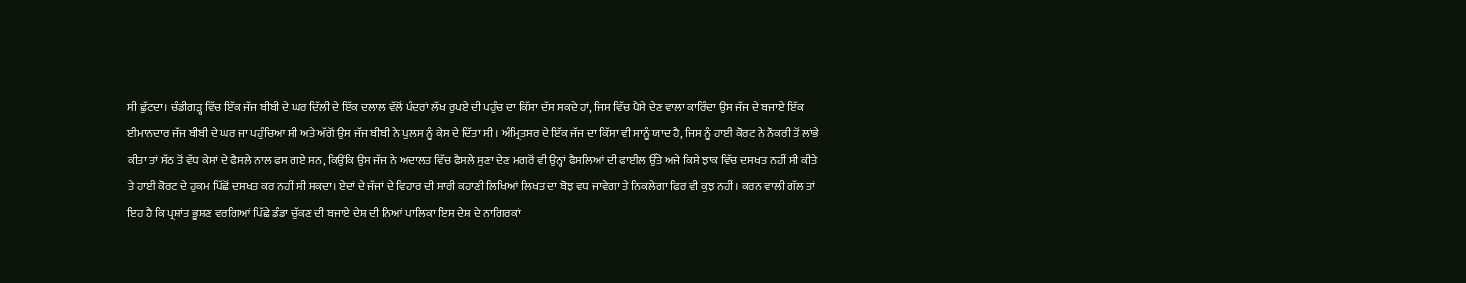ਸੀ ਛੁੱਟਦਾ। ਚੰਡੀਗੜ੍ਹ ਵਿੱਚ ਇੱਕ ਜੱਜ ਬੀਬੀ ਦੇ ਘਰ ਦਿੱਲੀ ਦੇ ਇੱਕ ਦਲਾਲ ਵੱਲੋਂ ਪੰਦਰਾਂ ਲੱਖ ਰੁਪਏ ਦੀ ਪਹੁੰਚ ਦਾ ਕਿੱਸਾ ਦੱਸ ਸਕਦੇ ਹਾਂ, ਜਿਸ ਵਿੱਚ ਪੈਸੇ ਦੇਣ ਵਾਲਾ ਕਾਰਿੰਦਾ ਉਸ ਜੱਜ ਦੇ ਬਜਾਏ ਇੱਕ ਈਮਾਨਦਾਰ ਜੱਜ ਬੀਬੀ ਦੇ ਘਰ ਜਾ ਪਹੁੰਚਿਆ ਸੀ ਅਤੇ ਅੱਗੋਂ ਉਸ ਜੱਜ ਬੀਬੀ ਨੇ ਪੁਲਸ ਨੂੰ ਕੇਸ ਦੇ ਦਿੱਤਾ ਸੀ। ਅੰਮ੍ਰਿਤਸਰ ਦੇ ਇੱਕ ਜੱਜ ਦਾ ਕਿੱਸਾ ਵੀ ਸਾਨੂੰ ਯਾਦ ਹੈ, ਜਿਸ ਨੂੰ ਹਾਈ ਕੋਰਟ ਨੇ ਨੌਕਰੀ ਤੋਂ ਲਾਂਭੇ ਕੀਤਾ ਤਾਂ ਸੱਠ ਤੋਂ ਵੱਧ ਕੇਸਾਂ ਦੇ ਫੈਸਲੇ ਨਾਲ ਫਸ ਗਏ ਸਨ, ਕਿਉਂਕਿ ਉਸ ਜੱਜ ਨੇ ਅਦਾਲਤ ਵਿੱਚ ਫੈਸਲੇ ਸੁਣਾ ਦੇਣ ਮਗਰੋਂ ਵੀ ਉਨ੍ਹਾਂ ਫੈਸਲਿਆਂ ਦੀ ਫਾਈਲ ਉੱਤੇ ਅਜੇ ਕਿਸੇ ਝਾਕ ਵਿੱਚ ਦਸਖਤ ਨਹੀਂ ਸੀ ਕੀਤੇ ਤੇ ਹਾਈ ਕੋਰਟ ਦੇ ਹੁਕਮ ਪਿੱਛੋਂ ਦਸਖਤ ਕਰ ਨਹੀਂ ਸੀ ਸਕਦਾ। ਏਦਾਂ ਦੇ ਜੱਜਾਂ ਦੇ ਵਿਹਾਰ ਦੀ ਸਾਰੀ ਕਹਾਣੀ ਲਿਖਿਆਂ ਲਿਖਤ ਦਾ ਬੋਝ ਵਧ ਜਾਵੇਗਾ ਤੇ ਨਿਕਲੇਗਾ ਫਿਰ ਵੀ ਕੁਝ ਨਹੀਂ। ਕਰਨ ਵਾਲੀ ਗੱਲ ਤਾਂ ਇਹ ਹੈ ਕਿ ਪ੍ਰਸ਼ਾਂਤ ਭੂਸ਼ਣ ਵਰਗਿਆਂ ਪਿੱਛੇ ਡੰਡਾ ਚੁੱਕਣ ਦੀ ਬਜਾਏ ਦੇਸ਼ ਦੀ ਨਿਆਂ ਪਾਲਿਕਾ ਇਸ ਦੇਸ਼ ਦੇ ਨਾਗਿਰਕਾਂ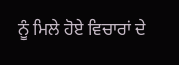ਨੂੰ ਮਿਲੇ ਹੋਏ ਵਿਚਾਰਾਂ ਦੇ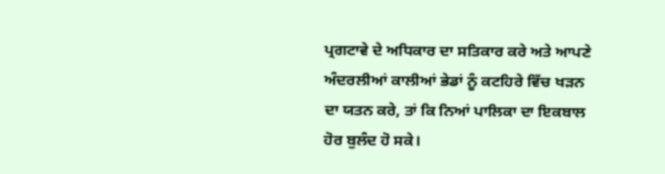ਪ੍ਰਗਟਾਵੇ ਦੇ ਅਧਿਕਾਰ ਦਾ ਸਤਿਕਾਰ ਕਰੇ ਅਤੇ ਆਪਣੇ ਅੰਦਰਲੀਆਂ ਕਾਲੀਆਂ ਭੇਡਾਂ ਨੂੰ ਕਟਹਿਰੇ ਵਿੱਚ ਖੜਨ ਦਾ ਯਤਨ ਕਰੇ, ਤਾਂ ਕਿ ਨਿਆਂ ਪਾਲਿਕਾ ਦਾ ਇਕਬਾਲ ਹੋਰ ਬੁਲੰਦ ਹੋ ਸਕੇ।